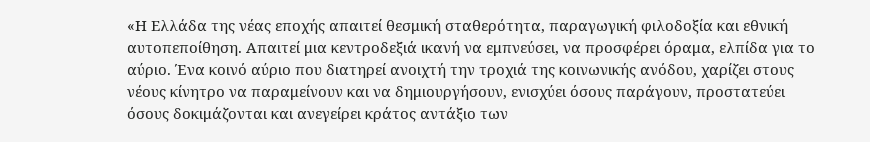«Η Ελλάδα της νέας εποχής απαιτεί θεσμική σταθερότητα, παραγωγική φιλοδοξία και εθνική αυτοπεποίθηση. Απαιτεί μια κεντροδεξιά ικανή να εμπνεύσει, να προσφέρει όραμα, ελπίδα για το αύριο. Ένα κοινό αύριο που διατηρεί ανοιχτή την τροχιά της κοινωνικής ανόδου, χαρίζει στους νέους κίνητρο να παραμείνουν και να δημιουργήσουν, ενισχύει όσους παράγουν, προστατεύει όσους δοκιμάζονται και ανεγείρει κράτος αντάξιο των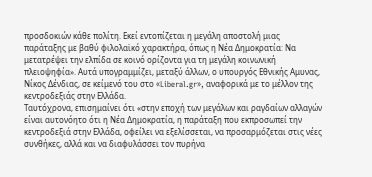προσδοκιών κάθε πολίτη. Εκεί εντοπίζεται η μεγάλη αποστολή μιας παράταξης με βαθύ φιλολαϊκό χαρακτήρα, όπως η Νέα Δημοκρατία: Να μετατρέψει την ελπίδα σε κοινό ορίζοντα για τη μεγάλη κοινωνική πλειοψηφία». Αυτά υπογραμμίζει, μεταξύ άλλων, ο υπουργός Εθνικής Αμυνας, Νίκος Δένδιας, σε κείμενό του στο «Liberal.gr», αναφορικά με το μέλλον της κεντροδεξιάς στην Ελλάδα.
Ταυτόχρονα, επισημαίνει ότι «στην εποχή των μεγάλων και ραγδαίων αλλαγών είναι αυτονόητο ότι η Νέα Δημοκρατία, η παράταξη που εκπροσωπεί την κεντροδεξιά στην Ελλάδα, οφείλει να εξελίσσεται, να προσαρμόζεται στις νέες συνθήκες, αλλά και να διαφυλάσσει τον πυρήνα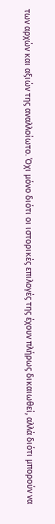των αρχών και αξιών της αναλλοίωτο. Όχι μόνο διότι οι ιστορικές επιλογές της έχουν πλήρως δικαιωθεί, αλλά διότι μπορούν να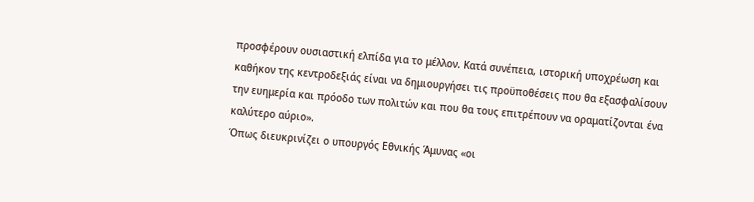προσφέρουν ουσιαστική ελπίδα για το μέλλον. Κατά συνέπεια, ιστορική υποχρέωση και καθήκον της κεντροδεξιάς είναι να δημιουργήσει τις προϋποθέσεις που θα εξασφαλίσουν την ευημερία και πρόοδο των πολιτών και που θα τους επιτρέπουν να οραματίζονται ένα καλύτερο αύριο».
Όπως διευκρινίζει ο υπουργός Εθνικής Άμυνας «οι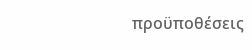προϋποθέσεις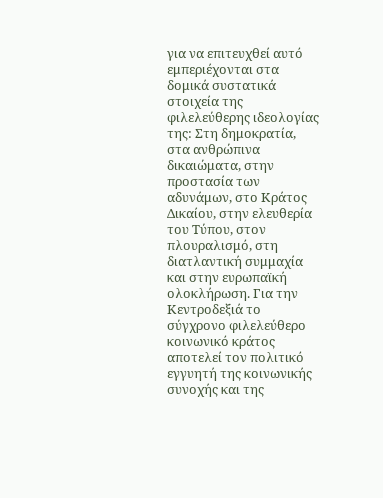για να επιτευχθεί αυτό εμπεριέχονται στα δομικά συστατικά στοιχεία της φιλελεύθερης ιδεολογίας της: Στη δημοκρατία, στα ανθρώπινα δικαιώματα, στην προστασία των αδυνάμων, στο Κράτος Δικαίου, στην ελευθερία του Τύπου, στον πλουραλισμό, στη διατλαντική συμμαχία και στην ευρωπαϊκή ολοκλήρωση. Για την Κεντροδεξιά το σύγχρονο φιλελεύθερο κοινωνικό κράτος αποτελεί τον πολιτικό εγγυητή της κοινωνικής συνοχής και της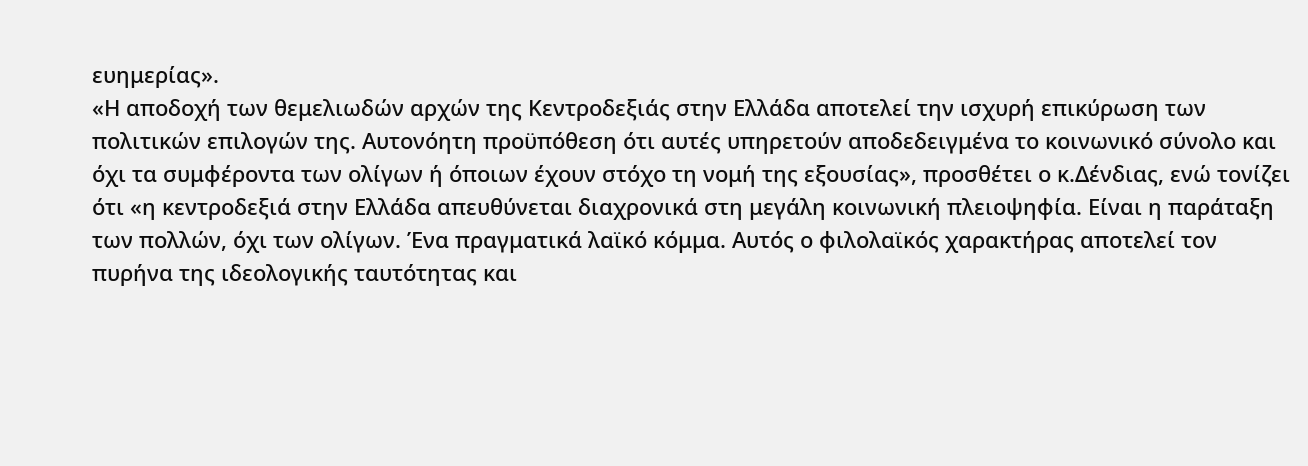ευημερίας».
«Η αποδοχή των θεμελιωδών αρχών της Κεντροδεξιάς στην Ελλάδα αποτελεί την ισχυρή επικύρωση των πολιτικών επιλογών της. Αυτονόητη προϋπόθεση ότι αυτές υπηρετούν αποδεδειγμένα το κοινωνικό σύνολο και όχι τα συμφέροντα των ολίγων ή όποιων έχουν στόχο τη νομή της εξουσίας», προσθέτει ο κ.Δένδιας, ενώ τονίζει ότι «η κεντροδεξιά στην Ελλάδα απευθύνεται διαχρονικά στη μεγάλη κοινωνική πλειοψηφία. Είναι η παράταξη των πολλών, όχι των ολίγων. Ένα πραγματικά λαϊκό κόμμα. Αυτός ο φιλολαϊκός χαρακτήρας αποτελεί τον πυρήνα της ιδεολογικής ταυτότητας και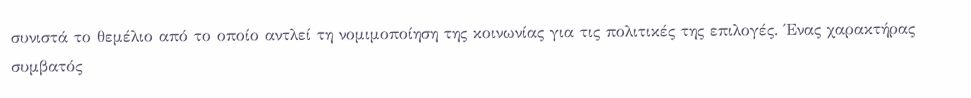συνιστά το θεμέλιο από το οποίο αντλεί τη νομιμοποίηση της κοινωνίας για τις πολιτικές της επιλογές. Ένας χαρακτήρας συμβατός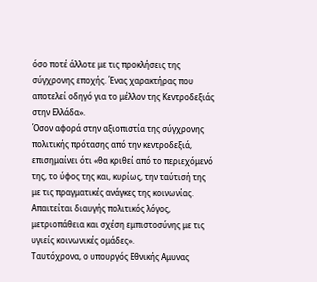όσο ποτέ άλλοτε με τις προκλήσεις της σύγχρονης εποχής. Ένας χαρακτήρας που αποτελεί οδηγό για το μέλλον της Κεντροδεξιάς στην Ελλάδα».
Όσον αφορά στην αξιοπιστία της σύγχρονης πολιτικής πρότασης από την κεντροδεξιά, επισημαίνει ότι «θα κριθεί από το περιεχόμενό της, το ύφος της και, κυρίως, την ταύτισή της με τις πραγματικές ανάγκες της κοινωνίας. Απαιτείται διαυγής πολιτικός λόγος, μετριοπάθεια και σχέση εμπιστοσύνης με τις υγιείς κοινωνικές ομάδες».
Ταυτόχρονα, ο υπουργός Εθνικής Αμυνας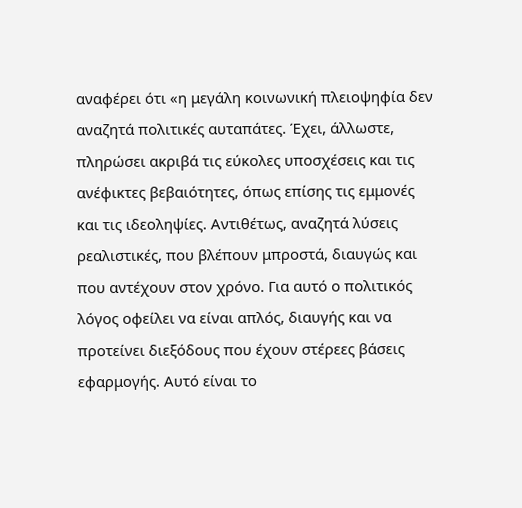αναφέρει ότι «η μεγάλη κοινωνική πλειοψηφία δεν αναζητά πολιτικές αυταπάτες. Έχει, άλλωστε, πληρώσει ακριβά τις εύκολες υποσχέσεις και τις ανέφικτες βεβαιότητες, όπως επίσης τις εμμονές και τις ιδεοληψίες. Αντιθέτως, αναζητά λύσεις ρεαλιστικές, που βλέπουν μπροστά, διαυγώς και που αντέχουν στον χρόνο. Για αυτό ο πολιτικός λόγος οφείλει να είναι απλός, διαυγής και να προτείνει διεξόδους που έχουν στέρεες βάσεις εφαρμογής. Αυτό είναι το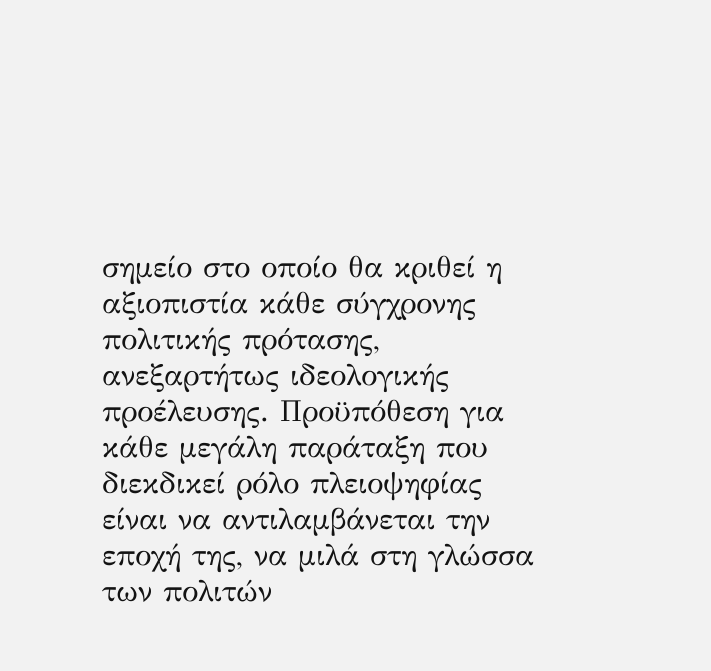σημείο στο οποίο θα κριθεί η αξιοπιστία κάθε σύγχρονης πολιτικής πρότασης, ανεξαρτήτως ιδεολογικής προέλευσης. Προϋπόθεση για κάθε μεγάλη παράταξη που διεκδικεί ρόλο πλειοψηφίας είναι να αντιλαμβάνεται την εποχή της, να μιλά στη γλώσσα των πολιτών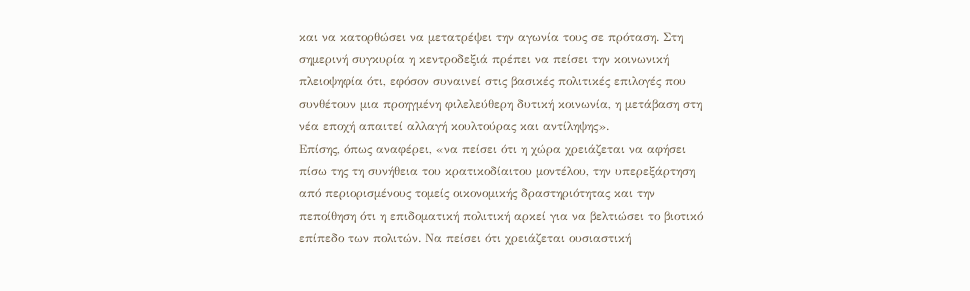και να κατορθώσει να μετατρέψει την αγωνία τους σε πρόταση. Στη σημερινή συγκυρία η κεντροδεξιά πρέπει να πείσει την κοινωνική πλειοψηφία ότι, εφόσον συναινεί στις βασικές πολιτικές επιλογές που συνθέτουν μια προηγμένη φιλελεύθερη δυτική κοινωνία, η μετάβαση στη νέα εποχή απαιτεί αλλαγή κουλτούρας και αντίληψης».
Επίσης, όπως αναφέρει, «να πείσει ότι η χώρα χρειάζεται να αφήσει πίσω της τη συνήθεια του κρατικοδίαιτου μοντέλου, την υπερεξάρτηση από περιορισμένους τομείς οικονομικής δραστηριότητας και την πεποίθηση ότι η επιδοματική πολιτική αρκεί για να βελτιώσει το βιοτικό επίπεδο των πολιτών. Να πείσει ότι χρειάζεται ουσιαστική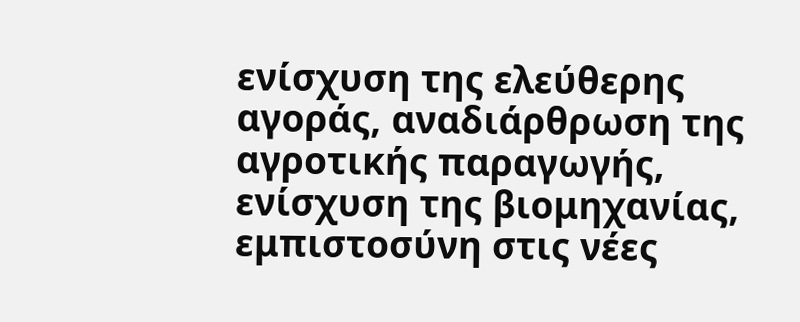ενίσχυση της ελεύθερης αγοράς, αναδιάρθρωση της αγροτικής παραγωγής, ενίσχυση της βιομηχανίας, εμπιστοσύνη στις νέες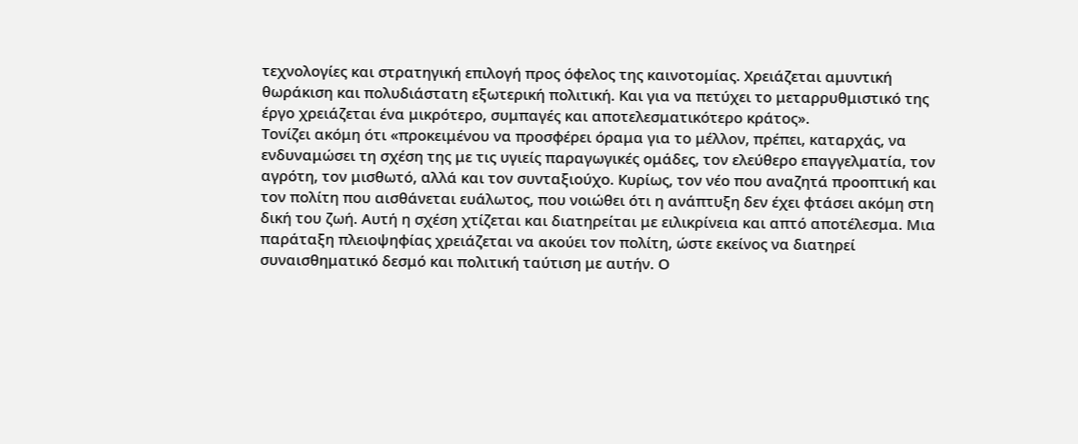τεχνολογίες και στρατηγική επιλογή προς όφελος της καινοτομίας. Χρειάζεται αμυντική θωράκιση και πολυδιάστατη εξωτερική πολιτική. Και για να πετύχει το μεταρρυθμιστικό της έργο χρειάζεται ένα μικρότερο, συμπαγές και αποτελεσματικότερο κράτος».
Τονίζει ακόμη ότι «προκειμένου να προσφέρει όραμα για το μέλλον, πρέπει, καταρχάς, να ενδυναμώσει τη σχέση της με τις υγιείς παραγωγικές ομάδες, τον ελεύθερο επαγγελματία, τον αγρότη, τον μισθωτό, αλλά και τον συνταξιούχο. Κυρίως, τον νέο που αναζητά προοπτική και τον πολίτη που αισθάνεται ευάλωτος, που νοιώθει ότι η ανάπτυξη δεν έχει φτάσει ακόμη στη δική του ζωή. Αυτή η σχέση χτίζεται και διατηρείται με ειλικρίνεια και απτό αποτέλεσμα. Μια παράταξη πλειοψηφίας χρειάζεται να ακούει τον πολίτη, ώστε εκείνος να διατηρεί συναισθηματικό δεσμό και πολιτική ταύτιση με αυτήν. Ο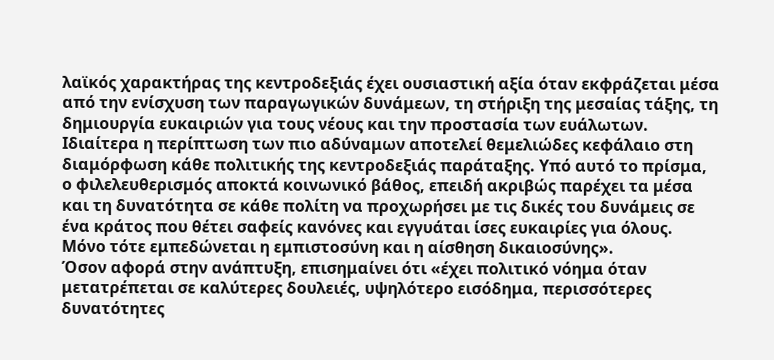λαϊκός χαρακτήρας της κεντροδεξιάς έχει ουσιαστική αξία όταν εκφράζεται μέσα από την ενίσχυση των παραγωγικών δυνάμεων, τη στήριξη της μεσαίας τάξης, τη δημιουργία ευκαιριών για τους νέους και την προστασία των ευάλωτων. Ιδιαίτερα η περίπτωση των πιο αδύναμων αποτελεί θεμελιώδες κεφάλαιο στη διαμόρφωση κάθε πολιτικής της κεντροδεξιάς παράταξης. Υπό αυτό το πρίσμα, ο φιλελευθερισμός αποκτά κοινωνικό βάθος, επειδή ακριβώς παρέχει τα μέσα και τη δυνατότητα σε κάθε πολίτη να προχωρήσει με τις δικές του δυνάμεις σε ένα κράτος που θέτει σαφείς κανόνες και εγγυάται ίσες ευκαιρίες για όλους. Μόνο τότε εμπεδώνεται η εμπιστοσύνη και η αίσθηση δικαιοσύνης».
Όσον αφορά στην ανάπτυξη, επισημαίνει ότι «έχει πολιτικό νόημα όταν μετατρέπεται σε καλύτερες δουλειές, υψηλότερο εισόδημα, περισσότερες δυνατότητες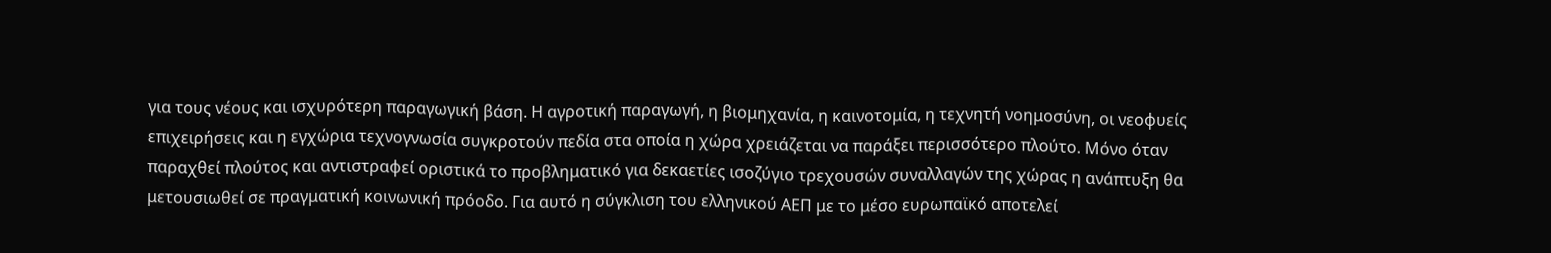για τους νέους και ισχυρότερη παραγωγική βάση. Η αγροτική παραγωγή, η βιομηχανία, η καινοτομία, η τεχνητή νοημοσύνη, οι νεοφυείς επιχειρήσεις και η εγχώρια τεχνογνωσία συγκροτούν πεδία στα οποία η χώρα χρειάζεται να παράξει περισσότερο πλούτο. Μόνο όταν παραχθεί πλούτος και αντιστραφεί οριστικά το προβληματικό για δεκαετίες ισοζύγιο τρεχουσών συναλλαγών της χώρας η ανάπτυξη θα μετουσιωθεί σε πραγματική κοινωνική πρόοδο. Για αυτό η σύγκλιση του ελληνικού ΑΕΠ με το μέσο ευρωπαϊκό αποτελεί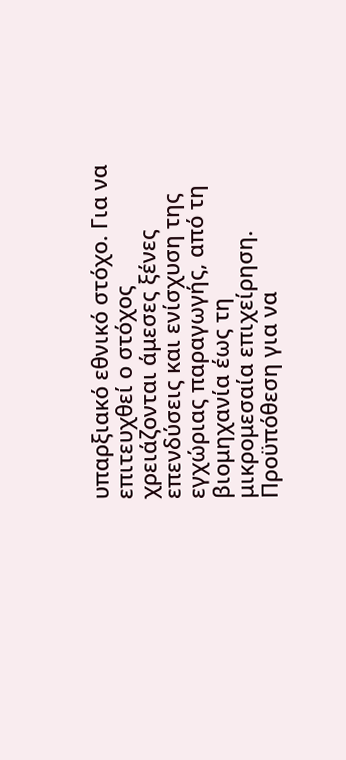υπαρξιακό εθνικό στόχο. Για να επιτευχθεί ο στόχος χρειάζονται άμεσες ξένες επενδύσεις και ενίσχυση της εγχώριας παραγωγής, από τη βιομηχανία έως τη μικρομεσαία επιχείρηση. Προϋπόθεση για να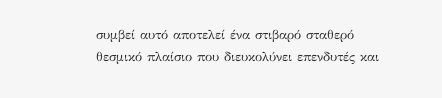συμβεί αυτό αποτελεί ένα στιβαρό σταθερό θεσμικό πλαίσιο που διευκολύνει επενδυτές και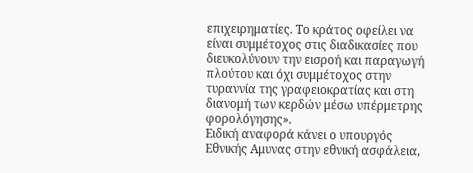επιχειρηματίες. Το κράτος οφείλει να είναι συμμέτοχος στις διαδικασίες που διευκολύνουν την εισροή και παραγωγή πλούτου και όχι συμμέτοχος στην τυραννία της γραφειοκρατίας και στη διανομή των κερδών μέσω υπέρμετρης φορολόγησης».
Ειδική αναφορά κάνει ο υπουργός Εθνικής Αμυνας στην εθνική ασφάλεια,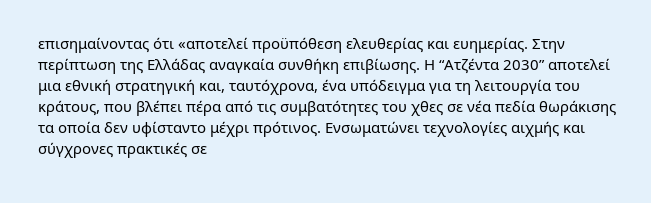επισημαίνοντας ότι «αποτελεί προϋπόθεση ελευθερίας και ευημερίας. Στην περίπτωση της Ελλάδας αναγκαία συνθήκη επιβίωσης. Η “Ατζέντα 2030” αποτελεί μια εθνική στρατηγική και, ταυτόχρονα, ένα υπόδειγμα για τη λειτουργία του κράτους, που βλέπει πέρα από τις συμβατότητες του χθες σε νέα πεδία θωράκισης τα οποία δεν υφίσταντο μέχρι πρότινος. Ενσωματώνει τεχνολογίες αιχμής και σύγχρονες πρακτικές σε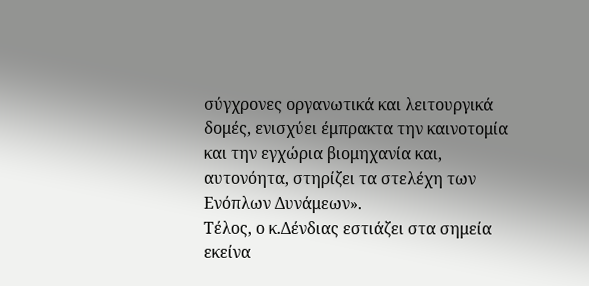σύγχρονες οργανωτικά και λειτουργικά δομές, ενισχύει έμπρακτα την καινοτομία και την εγχώρια βιομηχανία και, αυτονόητα, στηρίζει τα στελέχη των Ενόπλων Δυνάμεων».
Τέλος, ο κ.Δένδιας εστιάζει στα σημεία εκείνα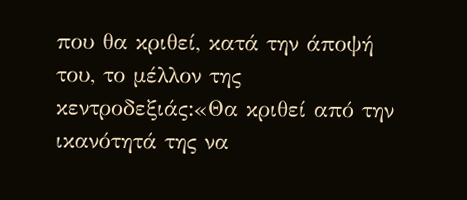που θα κριθεί, κατά την άποψή του, το μέλλον της κεντροδεξιάς:«Θα κριθεί από την ικανότητά της να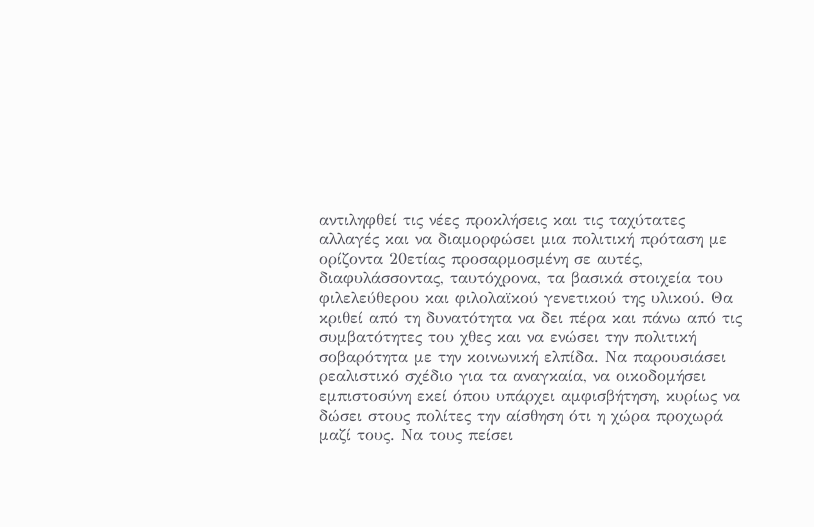αντιληφθεί τις νέες προκλήσεις και τις ταχύτατες αλλαγές και να διαμορφώσει μια πολιτική πρόταση με ορίζοντα 20ετίας προσαρμοσμένη σε αυτές, διαφυλάσσοντας, ταυτόχρονα, τα βασικά στοιχεία του φιλελεύθερου και φιλολαϊκού γενετικού της υλικού. Θα κριθεί από τη δυνατότητα να δει πέρα και πάνω από τις συμβατότητες του χθες και να ενώσει την πολιτική σοβαρότητα με την κοινωνική ελπίδα. Να παρουσιάσει ρεαλιστικό σχέδιο για τα αναγκαία, να οικοδομήσει εμπιστοσύνη εκεί όπου υπάρχει αμφισβήτηση, κυρίως να δώσει στους πολίτες την αίσθηση ότι η χώρα προχωρά μαζί τους. Να τους πείσει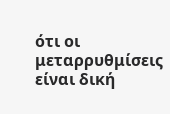ότι οι μεταρρυθμίσεις είναι δική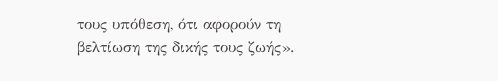τους υπόθεση, ότι αφορούν τη βελτίωση της δικής τους ζωής».